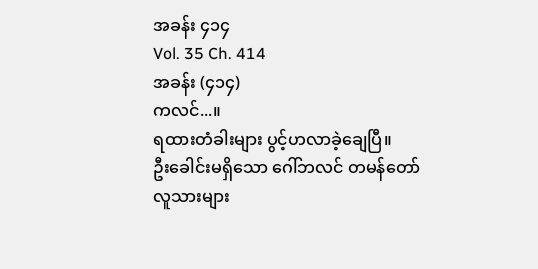အခန်း ၄၁၄
Vol. 35 Ch. 414
အခန်း (၄၁၄)
ကလင်...။
ရထားတံခါးများ ပွင့်ဟလာခဲ့ချေပြီ။
ဦးခေါင်းမရှိသော ဂေါ်ဘလင် တမန်တော် လူသားများ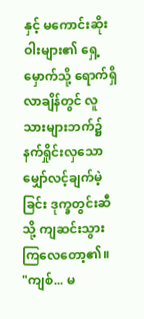နှင့် မကောင်းဆိုးဝါးများ၏ ရှေ့မှောက်သို့ ရောက်ရှိလာချိန်တွင် လူသားများဘက်၌ နက်ရှိုင်းလှသော မျှော်လင့်ချက်မဲ့ခြင်း ဒုက္ခတွင်းဆီသို့ ကျဆင်းသွားကြလေတော့၏။
"ကျစ်... မ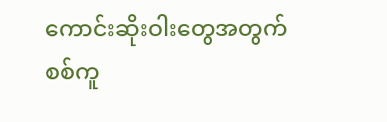ကောင်းဆိုးဝါးတွေအတွက် စစ်ကူ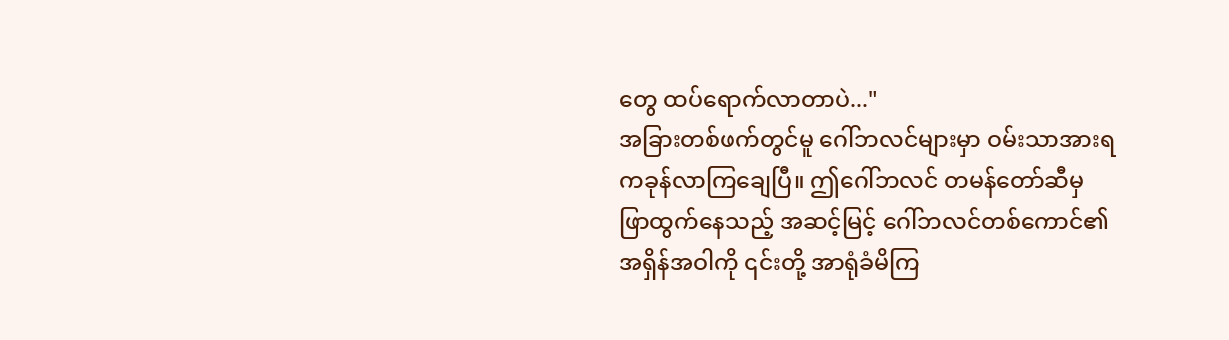တွေ ထပ်ရောက်လာတာပဲ..."
အခြားတစ်ဖက်တွင်မူ ဂေါ်ဘလင်များမှာ ဝမ်းသာအားရ ကခုန်လာကြချေပြီ။ ဤဂေါ်ဘလင် တမန်တော်ဆီမှ ဖြာထွက်နေသည့် အဆင့်မြင့် ဂေါ်ဘလင်တစ်ကောင်၏ အရှိန်အဝါကို ၎င်းတို့ အာရုံခံမိကြ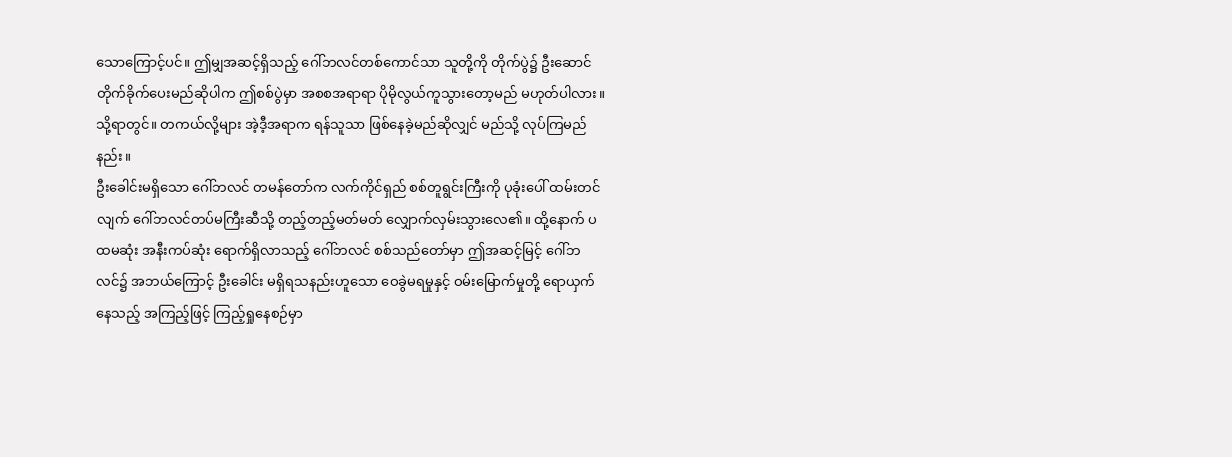သောကြောင့်ပင်။ ဤမျှအဆင့်ရှိသည့် ဂေါ်ဘလင်တစ်ကောင်သာ သူတို့ကို တိုက်ပွဲ၌ ဦးဆောင်တိုက်ခိုက်ပေးမည်ဆိုပါက ဤစစ်ပွဲမှာ အစစအရာရာ ပိုမိုလွယ်ကူသွားတော့မည် မဟုတ်ပါလား။
သို့ရာတွင်။ တကယ်လို့များ အဲ့ဒီ့အရာက ရန်သူသာ ဖြစ်နေခဲ့မည်ဆိုလျှင် မည်သို့ လုပ်ကြမည်နည်း။
ဦးခေါင်းမရှိသော ဂေါ်ဘလင် တမန်တော်က လက်ကိုင်ရှည် စစ်တူရွင်းကြီးကို ပုခုံးပေါ် ထမ်းတင်လျက် ဂေါ်ဘလင်တပ်မကြီးဆီသို့ တည့်တည့်မတ်မတ် လျှောက်လှမ်းသွားလေ၏။ ထို့နောက် ပထမဆုံး အနီးကပ်ဆုံး ရောက်ရှိလာသည့် ဂေါ်ဘလင် စစ်သည်တော်မှာ ဤအဆင့်မြင့် ဂေါ်ဘလင်၌ အဘယ်ကြောင့် ဦးခေါင်း မရှိရသနည်းဟူသော ဝေခွဲမရမှုနှင့် ဝမ်းမြောက်မှုတို့ ရောယှက်နေသည့် အကြည့်ဖြင့် ကြည့်ရှုနေစဉ်မှာ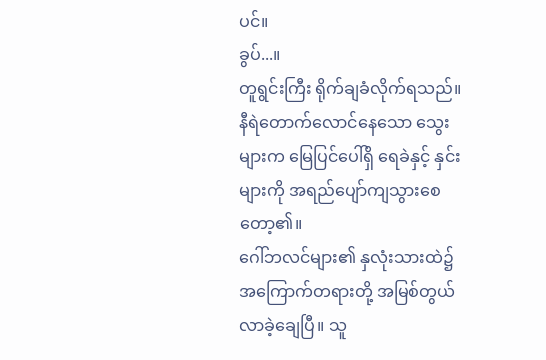ပင်။
ခွပ်...။
တူရွင်းကြီး ရိုက်ချခံလိုက်ရသည်။ နီရဲတောက်လောင်နေသော သွေးများက မြေပြင်ပေါ်ရှိ ရေခဲနှင့် နှင်းများကို အရည်ပျော်ကျသွားစေတော့၏။
ဂေါ်ဘလင်များ၏ နှလုံးသားထဲ၌ အကြောက်တရားတို့ အမြစ်တွယ် လာခဲ့ချေပြီ။ သူ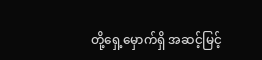တို့ရှေ့မှောက်ရှိ အဆင့်မြင့်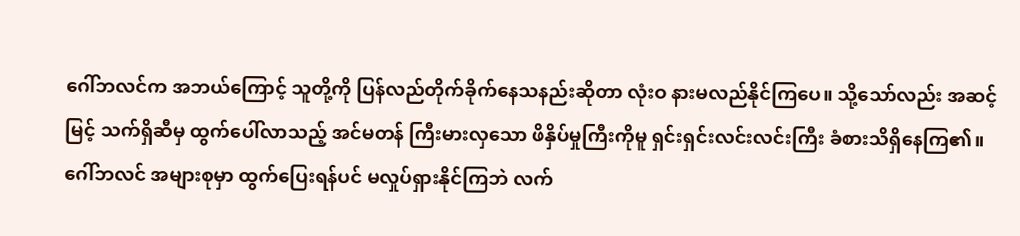ဂေါ်ဘလင်က အဘယ်ကြောင့် သူတို့ကို ပြန်လည်တိုက်ခိုက်နေသနည်းဆိုတာ လုံးဝ နားမလည်နိုင်ကြပေ။ သို့သော်လည်း အဆင့်မြင့် သက်ရှိဆီမှ ထွက်ပေါ်လာသည့် အင်မတန် ကြီးမားလှသော ဖိနှိပ်မှုကြီးကိုမူ ရှင်းရှင်းလင်းလင်းကြီး ခံစားသိရှိနေကြ၏။ ဂေါ်ဘလင် အများစုမှာ ထွက်ပြေးရန်ပင် မလှုပ်ရှားနိုင်ကြဘဲ လက်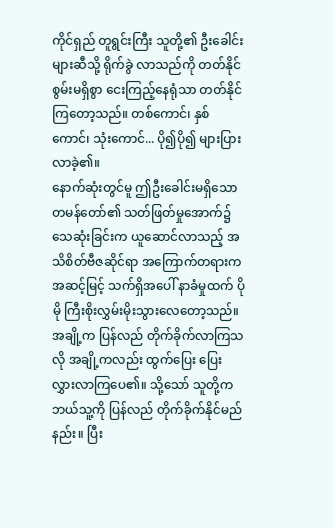ကိုင်ရှည် တူရွင်းကြီး သူတို့၏ ဦးခေါင်းများဆီသို့ ရိုက်ခွဲ လာသည်ကို တတ်နိုင်စွမ်းမရှိစွာ ငေးကြည့်နေရုံသာ တတ်နိုင်ကြတော့သည်။ တစ်ကောင်၊ နှစ်ကောင်၊ သုံးကောင်... ပို၍ပို၍ များပြားလာခဲ့၏။
နောက်ဆုံးတွင်မူ ဤဦးခေါင်းမရှိသော တမန်တော်၏ သတ်ဖြတ်မှုအောက်၌ သေဆုံးခြင်းက ယူဆောင်လာသည့် အသိစိတ်ဗီဇဆိုင်ရာ အကြောက်တရားက အဆင့်မြင့် သက်ရှိအပေါ် နာခံမှုထက် ပိုမို ကြီးစိုးလွှမ်းမိုးသွားလေတော့သည်။ အချို့က ပြန်လည် တိုက်ခိုက်လာကြသလို အချို့ကလည်း ထွက်ပြေး ပြေးလွှားလာကြပေ၏။ သို့သော် သူတို့က ဘယ်သူ့ကို ပြန်လည် တိုက်ခိုက်နိုင်မည်နည်း။ ပြီး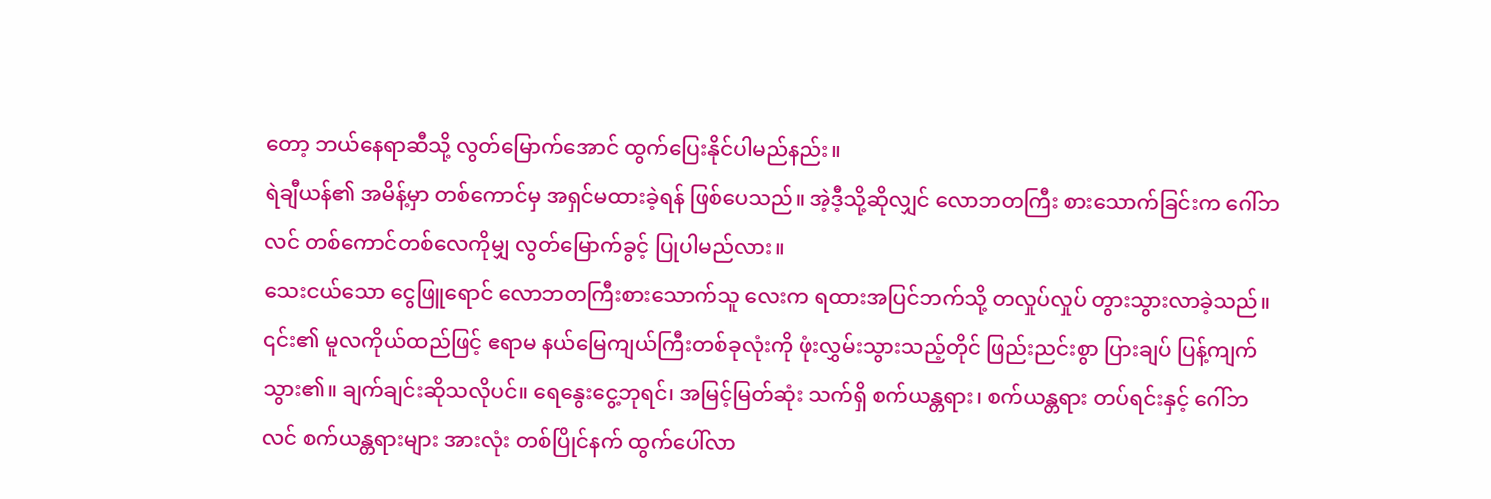တော့ ဘယ်နေရာဆီသို့ လွတ်မြောက်အောင် ထွက်ပြေးနိုင်ပါမည်နည်း။
ရဲချီယန်၏ အမိန့်မှာ တစ်ကောင်မှ အရှင်မထားခဲ့ရန် ဖြစ်ပေသည်။ အဲ့ဒီ့သို့ဆိုလျှင် လောဘတကြီး စားသောက်ခြင်းက ဂေါ်ဘလင် တစ်ကောင်တစ်လေကိုမျှ လွတ်မြောက်ခွင့် ပြုပါမည်လား။
သေးငယ်သော ငွေဖြူရောင် လောဘတကြီးစားသောက်သူ လေးက ရထားအပြင်ဘက်သို့ တလှုပ်လှုပ် တွားသွားလာခဲ့သည်။ ၎င်း၏ မူလကိုယ်ထည်ဖြင့် ဧရာမ နယ်မြေကျယ်ကြီးတစ်ခုလုံးကို ဖုံးလွှမ်းသွားသည့်တိုင် ဖြည်းညင်းစွာ ပြားချပ် ပြန့်ကျက်သွား၏။ ချက်ချင်းဆိုသလိုပင်။ ရေနွေးငွေ့ဘုရင်၊ အမြင့်မြတ်ဆုံး သက်ရှိ စက်ယန္တရား၊ စက်ယန္တရား တပ်ရင်းနှင့် ဂေါ်ဘလင် စက်ယန္တရားများ အားလုံး တစ်ပြိုင်နက် ထွက်ပေါ်လာ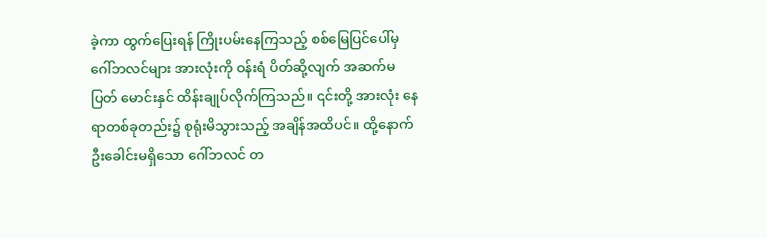ခဲ့ကာ ထွက်ပြေးရန် ကြိုးပမ်းနေကြသည့် စစ်မြေပြင်ပေါ်မှ ဂေါ်ဘလင်များ အားလုံးကို ဝန်းရံ ပိတ်ဆို့လျက် အဆက်မပြတ် မောင်းနှင် ထိန်းချုပ်လိုက်ကြသည်။ ၎င်းတို့ အားလုံး နေရာတစ်ခုတည်း၌ စုရုံးမိသွားသည့် အချိန်အထိပင်။ ထို့နောက် ဦးခေါင်းမရှိသော ဂေါ်ဘလင် တ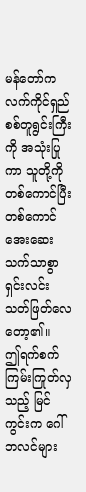မန်တော်က လက်ကိုင်ရှည် စစ်တူရွင်းကြီးကို အသုံးပြုကာ သူတို့ကို တစ်ကောင်ပြီးတစ်ကောင် အေးဆေးသက်သာစွာ ရှင်းလင်း သတ်ဖြတ်လေတော့၏။
ဤရက်စက် ကြမ်းကြုတ်လှသည့် မြင်ကွင်းက ဂေါ်ဘလင်များ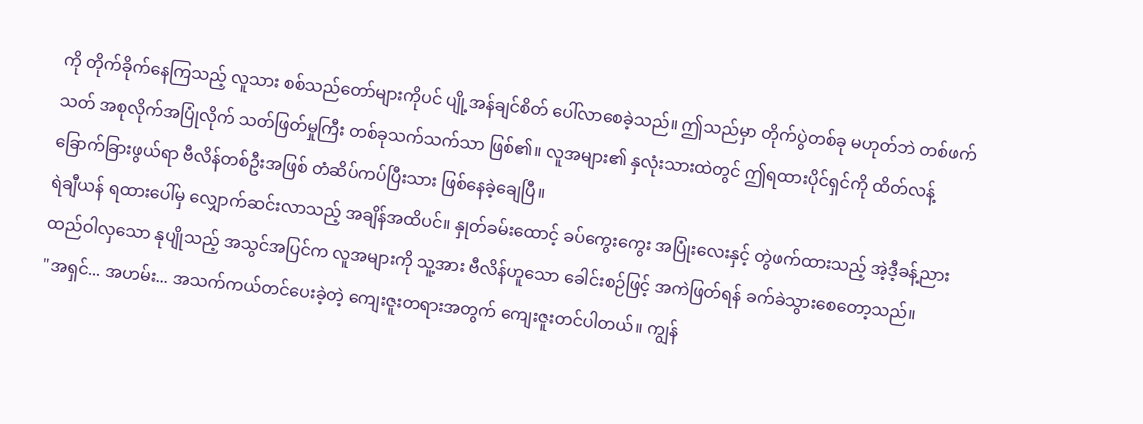ကို တိုက်ခိုက်နေကြသည့် လူသား စစ်သည်တော်များကိုပင် ပျို့အန်ချင်စိတ် ပေါ်လာစေခဲ့သည်။ ဤသည်မှာ တိုက်ပွဲတစ်ခု မဟုတ်ဘဲ တစ်ဖက်သတ် အစုလိုက်အပြုံလိုက် သတ်ဖြတ်မှုကြီး တစ်ခုသက်သက်သာ ဖြစ်၏။ လူအများ၏ နှလုံးသားထဲတွင် ဤရထားပိုင်ရှင်ကို ထိတ်လန့် ခြောက်ခြားဖွယ်ရာ ဗီလိန်တစ်ဦးအဖြစ် တံဆိပ်ကပ်ပြီးသား ဖြစ်နေခဲ့ချေပြီ။
ရဲချီယန် ရထားပေါ်မှ လျှောက်ဆင်းလာသည့် အချိန်အထိပင်။ နှုတ်ခမ်းထောင့် ခပ်ကွေးကွေး အပြုံးလေးနှင့် တွဲဖက်ထားသည့် အဲ့ဒီ့ခန့်ညား ထည်ဝါလှသော နုပျိုသည့် အသွင်အပြင်က လူအများကို သူ့အား ဗီလိန်ဟူသော ခေါင်းစဉ်ဖြင့် အကဲဖြတ်ရန် ခက်ခဲသွားစေတော့သည်။
"အရှင်... အဟမ်း... အသက်ကယ်တင်ပေးခဲ့တဲ့ ကျေးဇူးတရားအတွက် ကျေးဇူးတင်ပါတယ်။ ကျွန်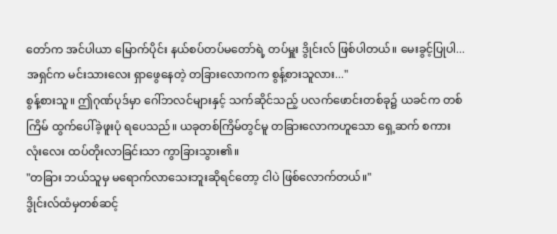တော်က အင်ပါယာ မြောက်ပိုင်း နယ်စပ်တပ်မတော်ရဲ့ တပ်မှူး ဒွိုင်းလ် ဖြစ်ပါတယ်။ မေးခွင့်ပြုပါ... အရှင်က မင်းသားလေး ရှာဖွေနေတဲ့ တခြားလောကက စွန့်စားသူလား..."
စွန့်စားသူ။ ဤဂုဏ်ပုဒ်မှာ ဂေါ်ဘလင်များနှင့် သက်ဆိုင်သည့် ပလက်ဖောင်းတစ်ခု၌ ယခင်က တစ်ကြိမ် ထွက်ပေါ်ခဲ့ဖူးပုံ ရပေသည်။ ယခုတစ်ကြိမ်တွင်မူ တခြားလောကဟူသော ရှေ့ဆက် စကားလုံးလေး ထပ်တိုးလာခြင်းသာ ကွာခြားသွား၏။
"တခြား ဘယ်သူမှ မရောက်လာသေးဘူးဆိုရင်တော့ ငါပဲ ဖြစ်လောက်တယ်။"
ဒွိုင်းလ်ထံမှတစ်ဆင့်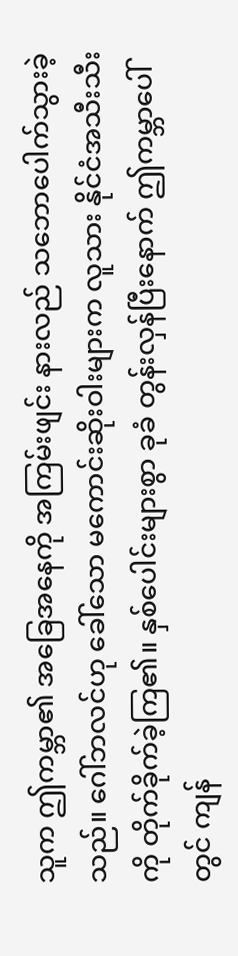သူက ဤကမ္ဘာ၏ အခြေအနေကို အကြမ်းဖျင်း နားလည် သဘောပေါက်သွားခဲ့သည်။ ဂေါ်ဘလင်ဟု ခေါ်သော မကောင်းဆိုးဝါးများက လူသား နိုင်ငံအသီးသီးကို တိုက်ခိုက်ခဲ့ကြ၏။ နှစ်ပေါင်းများစွာ ခုခံ တွန်းလှန်ပြီးနောက် ဤကမ္ဘာပေါ်တွင် ကျန်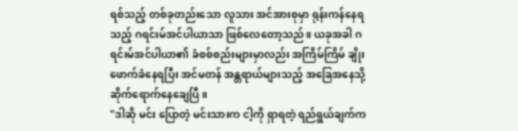ရစ်သည့် တစ်ခုတည်းသော လူသား အင်အားစုမှာ ရုန်းကန်နေရသည့် ဂရင်းမ်အင်ပါယာသာ ဖြစ်လေတော့သည်။ ယခုအခါ ဂရင်းမ်အင်ပါယာ၏ ခံစစ်စည်းများမှာလည်း အကြိမ်ကြိမ် ချိုးဖောက်ခံနေရပြီး အင်မတန် အန္တရာယ်များသည့် အခြေအနေသို့ ဆိုက်ရောက်နေချေပြီ။
"ဒါဆို မင်း ပြောတဲ့ မင်းသားက ငါ့ကို ရှာရတဲ့ ရည်ရွယ်ချက်က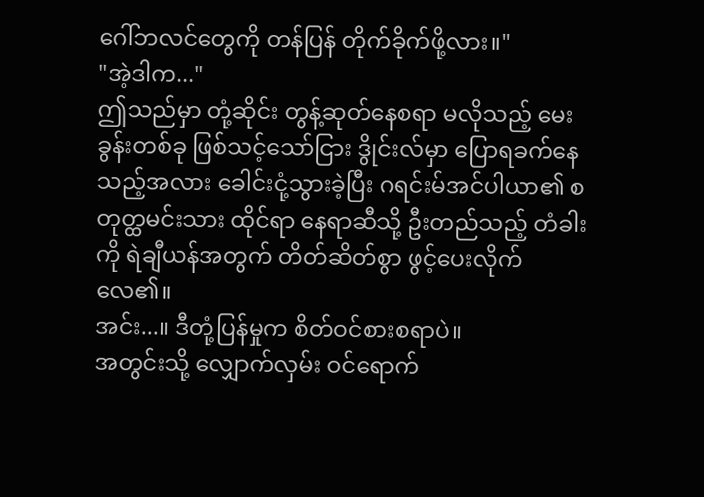ဂေါ်ဘလင်တွေကို တန်ပြန် တိုက်ခိုက်ဖို့လား။"
"အဲ့ဒါက..."
ဤသည်မှာ တုံ့ဆိုင်း တွန့်ဆုတ်နေစရာ မလိုသည့် မေးခွန်းတစ်ခု ဖြစ်သင့်သော်ငြား ဒွိုင်းလ်မှာ ပြောရခက်နေသည့်အလား ခေါင်းငုံ့သွားခဲ့ပြီး ဂရင်းမ်အင်ပါယာ၏ စတုတ္ထမင်းသား ထိုင်ရာ နေရာဆီသို့ ဦးတည်သည့် တံခါးကို ရဲချီယန်အတွက် တိတ်ဆိတ်စွာ ဖွင့်ပေးလိုက်လေ၏။
အင်း...။ ဒီတုံ့ပြန်မှုက စိတ်ဝင်စားစရာပဲ။
အတွင်းသို့ လျှောက်လှမ်း ဝင်ရောက်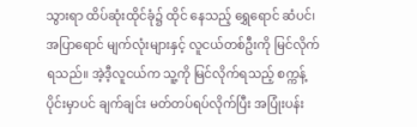သွားရာ ထိပ်ဆုံးထိုင်ခုံ၌ ထိုင် နေသည့် ရွှေရောင် ဆံပင်၊ အပြာရောင် မျက်လုံးများနှင့် လူငယ်တစ်ဦးကို မြင်လိုက်ရသည်။ အဲ့ဒီ့လူငယ်က သူ့ကို မြင်လိုက်ရသည့် စက္ကန့်ပိုင်းမှာပင် ချက်ချင်း မတ်တပ်ရပ်လိုက်ပြီး အပြုံးပန်း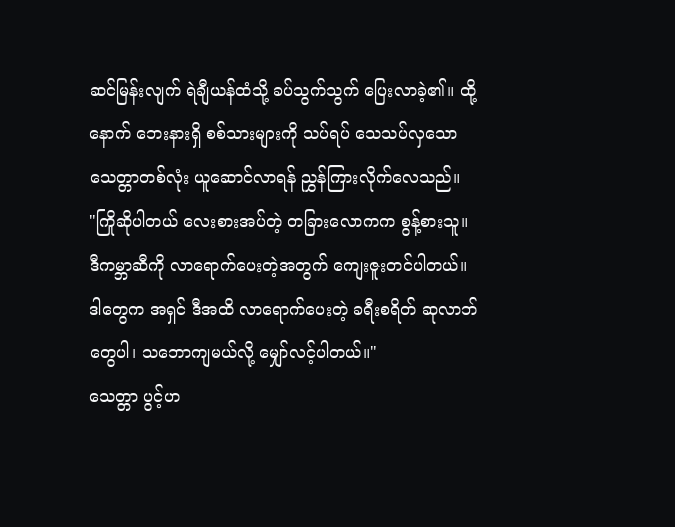ဆင်မြန်းလျက် ရဲချီယန်ထံသို့ ခပ်သွက်သွက် ပြေးလာခဲ့၏။ ထို့နောက် ဘေးနားရှိ စစ်သားများကို သပ်ရပ် သေသပ်လှသော သေတ္တာတစ်လုံး ယူဆောင်လာရန် ညွှန်ကြားလိုက်လေသည်။
"ကြိုဆိုပါတယ် လေးစားအပ်တဲ့ တခြားလောကက စွန့်စားသူ။ ဒီကမ္ဘာဆီကို လာရောက်ပေးတဲ့အတွက် ကျေးဇူးတင်ပါတယ်။ ဒါတွေက အရှင် ဒီအထိ လာရောက်ပေးတဲ့ ခရီးစရိတ် ဆုလာဘ်တွေပါ၊ သဘောကျမယ်လို့ မျှော်လင့်ပါတယ်။"
သေတ္တာ ပွင့်ဟ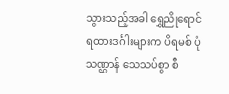သွားသည့်အခါ ရွှေညိုရောင် ရထားဒင်္ဂါးများက ပိရမစ် ပုံသဏ္ဌာန် သေသပ်စွာ စီ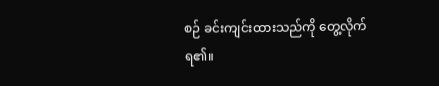စဉ် ခင်းကျင်းထားသည်ကို တွေ့လိုက်ရ၏။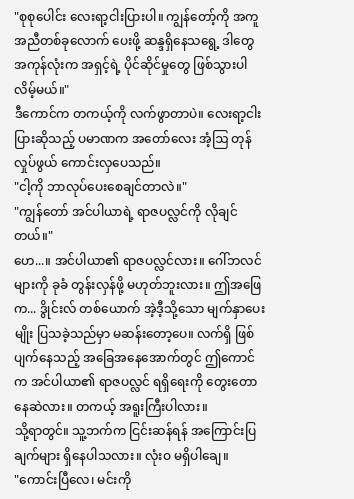"စုစုပေါင်း လေးရာ့ငါးပြားပါ။ ကျွန်တော့်ကို အကူအညီတစ်ခုလောက် ပေးဖို့ ဆန္ဒရှိနေသရွေ့ ဒါတွေ အကုန်လုံးက အရှင့်ရဲ့ ပိုင်ဆိုင်မှုတွေ ဖြစ်သွားပါလိမ့်မယ်။"
ဒီကောင်က တကယ့်ကို လက်ဖွာတာပဲ။ လေးရာ့ငါးပြားဆိုသည့် ပမာဏက အတော်လေး အံ့ဩ တုန်လှုပ်ဖွယ် ကောင်းလှပေသည်။
"ငါ့ကို ဘာလုပ်ပေးစေချင်တာလဲ။"
"ကျွန်တော် အင်ပါယာရဲ့ ရာဇပလ္လင်ကို လိုချင်တယ်။"
ဟေ...။ အင်ပါယာ၏ ရာဇပလ္လင်လား။ ဂေါ်ဘလင်များကို ခုခံ တွန်းလှန်ဖို့ မဟုတ်ဘူးလား။ ဤအဖြေက... ဒွိုင်းလ် တစ်ယောက် အဲ့ဒီ့သို့သော မျက်နှာပေးမျိုး ပြသခဲ့သည်မှာ မဆန်းတော့ပေ။ လက်ရှိ ဖြစ်ပျက်နေသည့် အခြေအနေအောက်တွင် ဤကောင်က အင်ပါယာ၏ ရာဇပလ္လင် ရရှိရေးကို တွေးတောနေဆဲလား။ တကယ့် အရူးကြီးပါလား။
သို့ရာတွင်။ သူ့ဘက်က ငြင်းဆန်ရန် အကြောင်းပြချက်များ ရှိနေပါသလား။ လုံးဝ မရှိပါချေ။
"ကောင်းပြီလေ၊ မင်းကို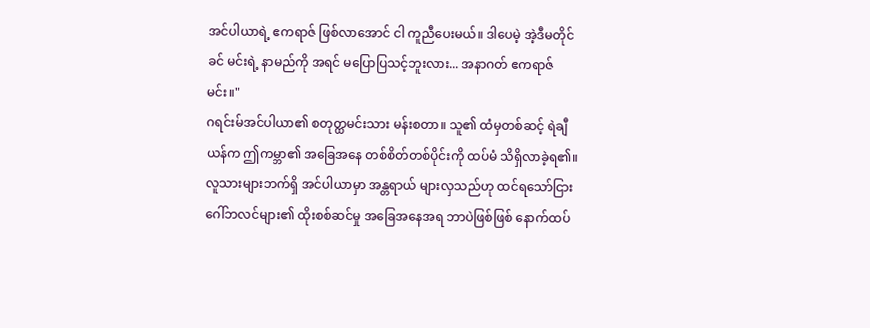အင်ပါယာရဲ့ ဧကရာဇ် ဖြစ်လာအောင် ငါ ကူညီပေးမယ်။ ဒါပေမဲ့ အဲ့ဒီမတိုင်ခင် မင်းရဲ့ နာမည်ကို အရင် မပြောပြသင့်ဘူးလား... အနာဂတ် ဧကရာဇ်မင်း။"
ဂရင်းမ်အင်ပါယာ၏ စတုတ္ထမင်းသား မန်းစတာ။ သူ၏ ထံမှတစ်ဆင့် ရဲချီယန်က ဤကမ္ဘာ၏ အခြေအနေ တစ်စိတ်တစ်ပိုင်းကို ထပ်မံ သိရှိလာခဲ့ရ၏။
လူသားများဘက်ရှိ အင်ပါယာမှာ အန္တရာယ် များလှသည်ဟု ထင်ရသော်ငြား ဂေါ်ဘလင်များ၏ ထိုးစစ်ဆင်မှု အခြေအနေအရ ဘာပဲဖြစ်ဖြစ် နောက်ထပ်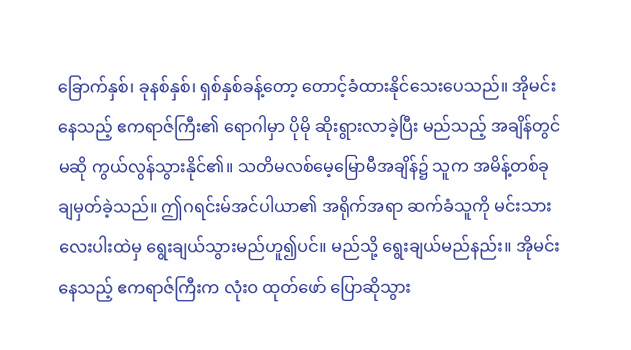ခြောက်နှစ်၊ ခုနစ်နှစ်၊ ရှစ်နှစ်ခန့်တော့ တောင့်ခံထားနိုင်သေးပေသည်။ အိုမင်းနေသည့် ဧကရာဇ်ကြီး၏ ရောဂါမှာ ပိုမို ဆိုးရွားလာခဲ့ပြီး မည်သည့် အချိန်တွင်မဆို ကွယ်လွန်သွားနိုင်၏။ သတိမလစ်မေ့မြောမီအချိန်၌ သူက အမိန့်တစ်ခု ချမှတ်ခဲ့သည်။ ဤဂရင်းမ်အင်ပါယာ၏ အရိုက်အရာ ဆက်ခံသူကို မင်းသား လေးပါးထဲမှ ရွေးချယ်သွားမည်ဟူ၍ပင်။ မည်သို့ ရွေးချယ်မည်နည်း။ အိုမင်းနေသည့် ဧကရာဇ်ကြီးက လုံးဝ ထုတ်ဖော် ပြောဆိုသွား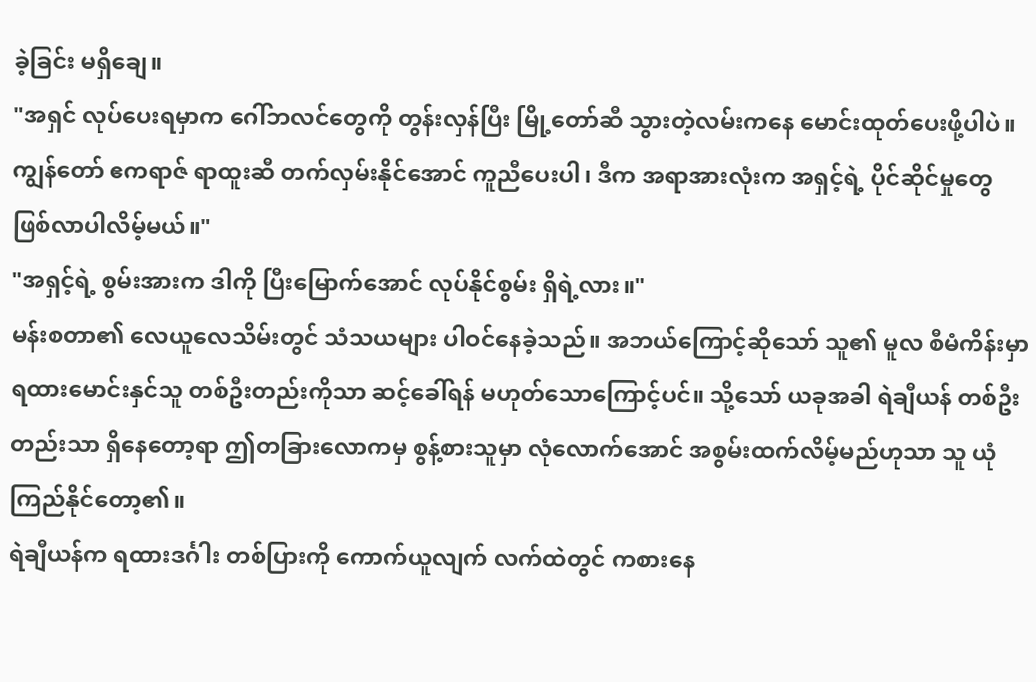ခဲ့ခြင်း မရှိချေ။
"အရှင် လုပ်ပေးရမှာက ဂေါ်ဘလင်တွေကို တွန်းလှန်ပြီး မြို့တော်ဆီ သွားတဲ့လမ်းကနေ မောင်းထုတ်ပေးဖို့ပါပဲ။ ကျွန်တော် ဧကရာဇ် ရာထူးဆီ တက်လှမ်းနိုင်အောင် ကူညီပေးပါ၊ ဒီက အရာအားလုံးက အရှင့်ရဲ့ ပိုင်ဆိုင်မှုတွေ ဖြစ်လာပါလိမ့်မယ်။"
"အရှင့်ရဲ့ စွမ်းအားက ဒါကို ပြီးမြောက်အောင် လုပ်နိုင်စွမ်း ရှိရဲ့လား။"
မန်းစတာ၏ လေယူလေသိမ်းတွင် သံသယများ ပါဝင်နေခဲ့သည်။ အဘယ်ကြောင့်ဆိုသော် သူ၏ မူလ စီမံကိန်းမှာ ရထားမောင်းနှင်သူ တစ်ဦးတည်းကိုသာ ဆင့်ခေါ်ရန် မဟုတ်သောကြောင့်ပင်။ သို့သော် ယခုအခါ ရဲချီယန် တစ်ဦးတည်းသာ ရှိနေတော့ရာ ဤတခြားလောကမှ စွန့်စားသူမှာ လုံလောက်အောင် အစွမ်းထက်လိမ့်မည်ဟုသာ သူ ယုံကြည်နိုင်တော့၏။
ရဲချီယန်က ရထားဒင်္ဂါး တစ်ပြားကို ကောက်ယူလျက် လက်ထဲတွင် ကစားနေ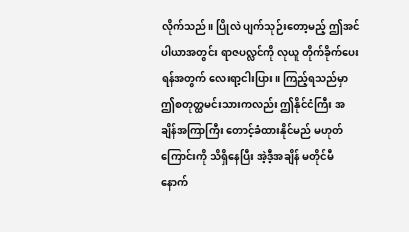လိုက်သည်။ ပြိုလဲ ပျက်သုဉ်းတော့မည့် ဤအင်ပါယာအတွင်း ရာဇပလ္လင်ကို လုယူ တိုက်ခိုက်ပေးရန်အတွက် လေးရာ့ငါးပြား။ ကြည့်ရသည်မှာ ဤစတုတ္ထမင်းသားကလည်း ဤနိုင်ငံကြီး အချိန်အကြာကြီး တောင့်ခံထားနိုင်မည် မဟုတ်ကြောင်းကို သိရှိနေပြီး အဲ့ဒီ့အချိန် မတိုင်မီ နောက်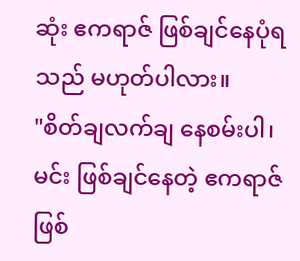ဆုံး ဧကရာဇ် ဖြစ်ချင်နေပုံရသည် မဟုတ်ပါလား။
"စိတ်ချလက်ချ နေစမ်းပါ၊ မင်း ဖြစ်ချင်နေတဲ့ ဧကရာဇ် ဖြစ်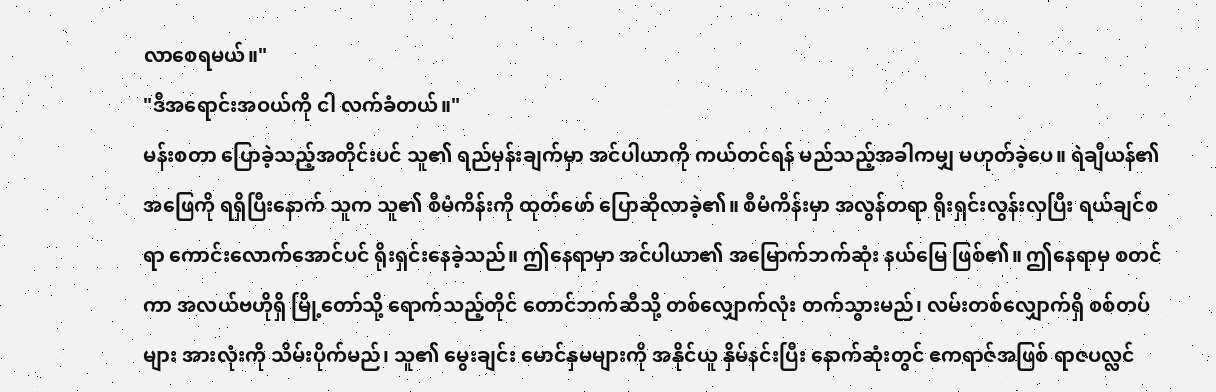လာစေရမယ်။"
"ဒီအရောင်းအဝယ်ကို ငါ လက်ခံတယ်။"
မန်းစတာ ပြောခဲ့သည့်အတိုင်းပင် သူ၏ ရည်မှန်းချက်မှာ အင်ပါယာကို ကယ်တင်ရန် မည်သည့်အခါကမျှ မဟုတ်ခဲ့ပေ။ ရဲချီယန်၏ အဖြေကို ရရှိပြီးနောက် သူက သူ၏ စီမံကိန်းကို ထုတ်ဖော် ပြောဆိုလာခဲ့၏။ စီမံကိန်းမှာ အလွန်တရာ ရိုးရှင်းလွန်းလှပြီး ရယ်ချင်စရာ ကောင်းလောက်အောင်ပင် ရိုးရှင်းနေခဲ့သည်။ ဤနေရာမှာ အင်ပါယာ၏ အမြောက်ဘက်ဆုံး နယ်မြေ ဖြစ်၏။ ဤနေရာမှ စတင်ကာ အလယ်ဗဟိုရှိ မြို့တော်သို့ ရောက်သည့်တိုင် တောင်ဘက်ဆီသို့ တစ်လျှောက်လုံး တက်သွားမည်၊ လမ်းတစ်လျှောက်ရှိ စစ်တပ်များ အားလုံးကို သိမ်းပိုက်မည်၊ သူ၏ မွေးချင်း မောင်နှမများကို အနိုင်ယူ နှိမ်နင်းပြီး နောက်ဆုံးတွင် ဧကရာဇ်အဖြစ် ရာဇပလ္လင်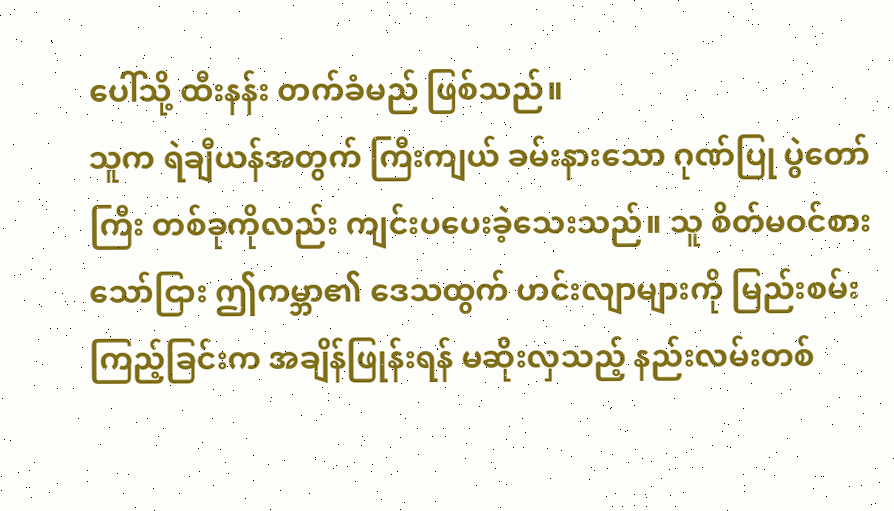ပေါ်သို့ ထီးနန်း တက်ခံမည် ဖြစ်သည်။
သူက ရဲချီယန်အတွက် ကြီးကျယ် ခမ်းနားသော ဂုဏ်ပြု ပွဲတော်ကြီး တစ်ခုကိုလည်း ကျင်းပပေးခဲ့သေးသည်။ သူ စိတ်မဝင်စားသော်ငြား ဤကမ္ဘာ၏ ဒေသထွက် ဟင်းလျာများကို မြည်းစမ်းကြည့်ခြင်းက အချိန်ဖြုန်းရန် မဆိုးလှသည့် နည်းလမ်းတစ်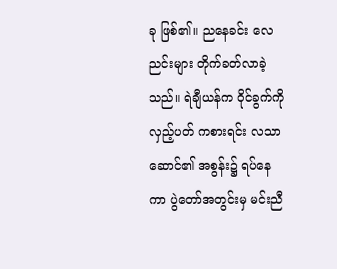ခု ဖြစ်၏။ ညနေခင်း လေညင်းများ တိုက်ခတ်လာခဲ့သည်။ ရဲချီယန်က ဝိုင်ခွက်ကို လှည့်ပတ် ကစားရင်း လသာဆောင်၏ အစွန်း၌ ရပ်နေကာ ပွဲတော်အတွင်းမှ မင်းညီ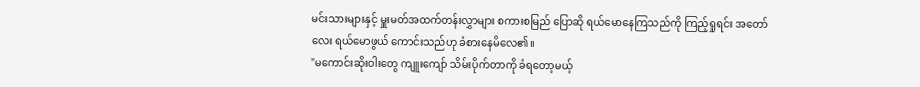မင်းသားများနှင့် မှူးမတ်အထက်တန်းလွှာများ စကားစမြည် ပြောဆို ရယ်မောနေကြသည်ကို ကြည့်ရှုရင်း အတော်လေး ရယ်မောဖွယ် ကောင်းသည်ဟု ခံစားနေမိလေ၏။
"မကောင်းဆိုးဝါးတွေ ကျူးကျော် သိမ်းပိုက်တာကို ခံရတော့မယ့်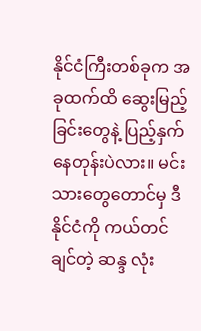နိုင်ငံကြီးတစ်ခုက အခုထက်ထိ ဆွေးမြည့်ခြင်းတွေနဲ့ ပြည့်နှက်နေတုန်းပဲလား။ မင်းသားတွေတောင်မှ ဒီနိုင်ငံကို ကယ်တင်ချင်တဲ့ ဆန္ဒ လုံး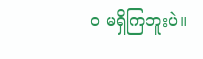ဝ မရှိကြဘူးပဲ။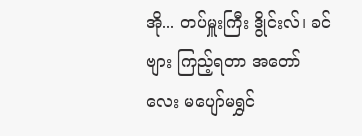အို... တပ်မှူးကြီး ဒွိုင်းလ်၊ ခင်ဗျား ကြည့်ရတာ အတော်လေး မပျော်မရွှင်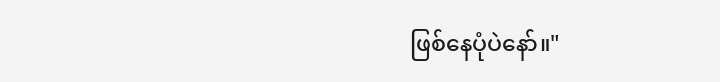ဖြစ်နေပုံပဲနော်။"